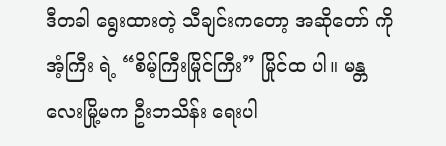ဒီတခါ ရွေးထားတဲ့ သီချင်းကတော့ အဆိုတော် ကိုအံ့ကြီး ရဲ့ “စိမ့်ကြီးမြိုင်ကြီး” မြိုင်ထ ပါ။ မန္တလေးမြို့မက ဦးဘသိန်း ရေးပါ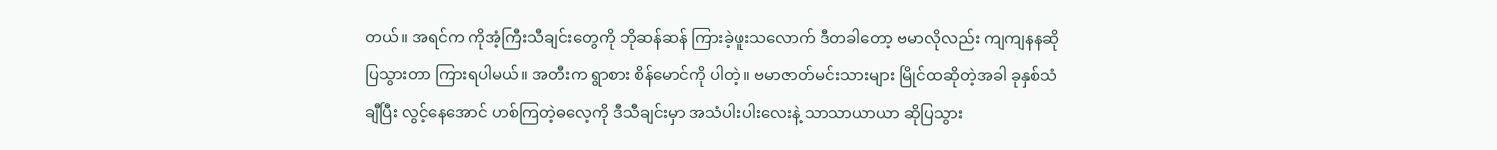တယ်။ အရင်က ကိုအံ့ကြီးသီချင်းတွေကို ဘိုဆန်ဆန် ကြားခဲ့ဖူးသလောက် ဒီတခါတော့ ဗမာလိုလည်း ကျကျနနဆိုပြသွားတာ ကြားရပါမယ်။ အတီးက ရွာစား စိန်မောင်ကို ပါတဲ့။ ဗမာဇာတ်မင်းသားများ မြိုင်ထဆိုတဲ့အခါ ခုနှစ်သံချီပြီး လွင့်နေအောင် ဟစ်ကြတဲ့ဓလေ့ကို ဒီသီချင်းမှာ အသံပါးပါးလေးနဲ့ သာသာယာယာ ဆိုပြသွား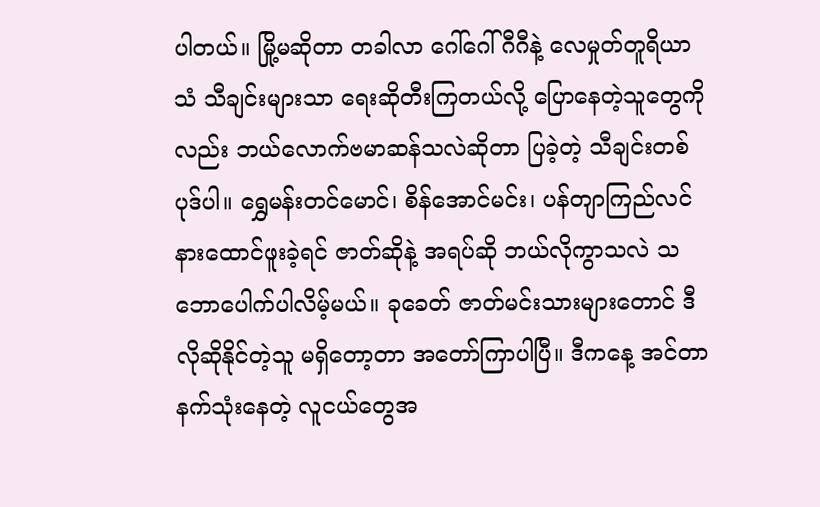ပါတယ်။ မြို့မဆိုတာ တခါလာ ဂေါ်ဂေါ်ဂီဂီနဲ့ လေမှုတ်တူရိယာသံ သီချင်းများသာ ရေးဆိုတီးကြတယ်လို့ ပြောနေတဲ့သူတွေကိုလည်း ဘယ်လောက်ဗမာဆန်သလဲဆိုတာ ပြခဲ့တဲ့ သီချင်းတစ်ပုဒ်ပါ။ ရွှေမန်းတင်မောင်၊ စိန်အောင်မင်း၊ ပန်တျာကြည်လင် နားထောင်ဖူးခဲ့ရင် ဇာတ်ဆိုနဲ့ အရပ်ဆို ဘယ်လိုကွာသလဲ သဘောပေါက်ပါလိမ့်မယ်။ ခုခေတ် ဇာတ်မင်းသားများတောင် ဒီလိုဆိုနိုင်တဲ့သူ မရှိတော့တာ အတော်ကြာပါပြီ။ ဒီကနေ့ အင်တာနက်သုံးနေတဲ့ လူငယ်တွေအ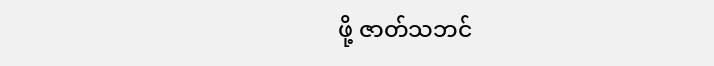ဖို့ ဇာတ်သဘင်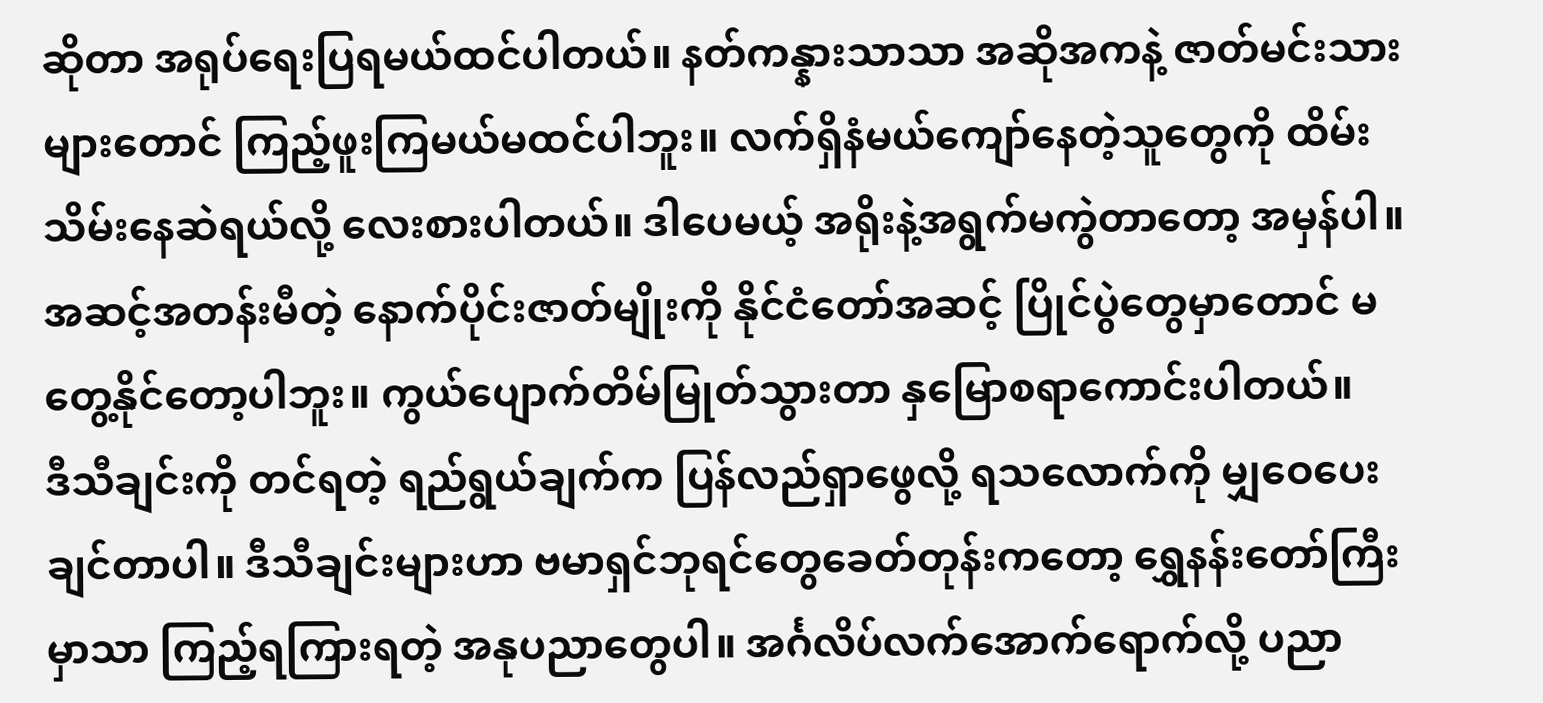ဆိုတာ အရုပ်ရေးပြရမယ်ထင်ပါတယ်။ နတ်ကန္နားသာသာ အဆိုအကနဲ့ ဇာတ်မင်းသားများတောင် ကြည့်ဖူးကြမယ်မထင်ပါဘူး။ လက်ရှိနံမယ်ကျော်နေတဲ့သူတွေကို ထိမ်းသိမ်းနေဆဲရယ်လို့ လေးစားပါတယ်။ ဒါပေမယ့် အရိုးနဲ့အရွက်မကွဲတာတော့ အမှန်ပါ။ အဆင့်အတန်းမီတဲ့ နောက်ပိုင်းဇာတ်မျိုးကို နိုင်ငံတော်အဆင့် ပြိုင်ပွဲတွေမှာတောင် မတွေ့နိုင်တော့ပါဘူး။ ကွယ်ပျောက်တိမ်မြုတ်သွားတာ နှမြောစရာကောင်းပါတယ်။
ဒီသီချင်းကို တင်ရတဲ့ ရည်ရွယ်ချက်က ပြန်လည်ရှာဖွေလို့ ရသလောက်ကို မျှဝေပေးချင်တာပါ။ ဒီသီချင်းများဟာ ဗမာရှင်ဘုရင်တွေခေတ်တုန်းကတော့ ရွှေနန်းတော်ကြီးမှာသာ ကြည့်ရကြားရတဲ့ အနုပညာတွေပါ။ အင်္ဂလိပ်လက်အောက်ရောက်လို့ ပညာ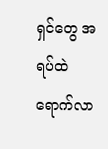ရှင်တွေ အရပ်ထဲ ရောက်လာ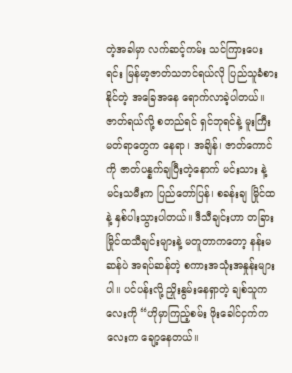တဲ့အခါမှာ လက်ဆင့်ကမ်း သင်ကြားပေးရင်း မြန်မာ့ဇာတ်သဘင်ရယ်လို ပြည်သူခံစားနိုင်တဲ့ အခြေအနေ ရောက်လာခဲ့ပါတယ်။ ဇာတ်ရယ်လို့ စတည်ရင် ရှင်ဘုရင်နဲ့ မူးကြီးမတ်ရာတွေက နေရာ၊ အချိန်၊ ဇာတ်ကောင်ကို ဇာတ်ပန္နက်ချပြီးတဲ့နောက် မင်းသား နဲ့ မင်းသမီးက ပြည်တော်ပြန်၊ စခန်းချ မြိုင်ထ နဲ့ နှစ်ပါးသွားပါတယ်။ ဒီသီချင်းဟာ တခြားမြိုင်ထသီချင်းများနဲ့ မတူတာကတော့ နန်းမဆန်ပဲ အရပ်ဆန်တဲ့ စကားအသုံးအနှုန်းများပါ။ ပင်ပန်းလို့ ညှိုးနွမ်းနေရှာတဲ့ ချစ်သူကလေးကို “ဟိုမှာကြည့်စမ်း ဖိုးခေါင်ငှက်ကလေးက ချော့နေတယ်။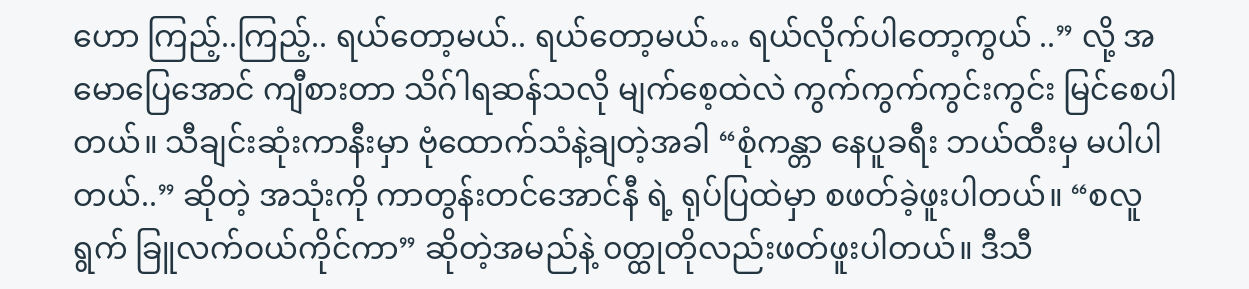ဟော ကြည့်..ကြည့်.. ရယ်တော့မယ်.. ရယ်တော့မယ်… ရယ်လိုက်ပါတော့ကွယ် ..” လို့ အမောပြေအောင် ကျီစားတာ သိဂ်ါရဆန်သလို မျက်စေ့ထဲလဲ ကွက်ကွက်ကွင်းကွင်း မြင်စေပါတယ်။ သီချင်းဆုံးကာနီးမှာ ဗုံထောက်သံနဲ့ချတဲ့အခါ “စုံကန္တာ နေပူခရီး ဘယ်ထီးမှ မပါပါတယ်..” ဆိုတဲ့ အသုံးကို ကာတွန်းတင်အောင်နီ ရဲ့ ရုပ်ပြထဲမှာ စဖတ်ခဲ့ဖူးပါတယ်။ “စလူရွက် ခြူလက်ဝယ်ကိုင်ကာ” ဆိုတဲ့အမည်နဲ့ ၀တ္ထုတိုလည်းဖတ်ဖူးပါတယ်။ ဒီသီ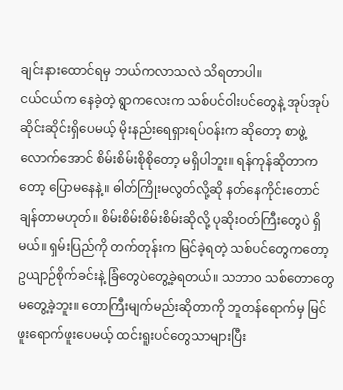ချင်းနားထောင်ရမှ ဘယ်ကလာသလဲ သိရတာပါ။
ငယ်ငယ်က နေခဲ့တဲ့ ရွာကလေးက သစ်ပင်ဝါးပင်တွေနဲ့ အုပ်အုပ်ဆိုင်းဆိုင်းရှိပေမယ့် မိုးနည်းရေရှားရပ်ဝန်းက ဆိုတော့ စာဖွဲ့လောက်အောင် စိမ်းစိမ်းစိုစိုတော့ မရှိပါဘူး။ ရန်ကုန်ဆိုတာကတော့ ပြောမနေနဲ့။ ဓါတ်ကြိုးမလွတ်လို့ဆို နတ်နေကိုင်းတောင် ချန်တာမဟုတ်။ စိမ်းစိမ်းစိမ်းစိမ်းဆိုလို့ ပုဆိုးဝတ်ကြီးတွေပဲ ရှိမယ်။ ရှမ်းပြည်ကို တက်တုန်းက မြင်ခဲ့ရတဲ့ သစ်ပင်တွေကတော့ ဥယျာဉ်စိုက်ခင်းနဲ့ ခြံတွေပဲတွေ့ခဲ့ရတယ်။ သဘာ၀ သစ်တောတွေ မတွေ့ခဲ့ဘူး။ တောကြီးမျက်မည်းဆိုတာကို ဘူတန်ရောက်မှ မြင်ဖူးရောက်ဖူးပေမယ့် ထင်းရူးပင်တွေသာများပြီး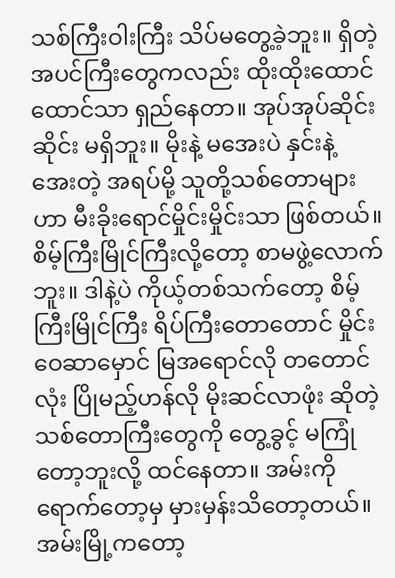သစ်ကြီးဝါးကြီး သိပ်မတွေ့ခဲ့ဘူး။ ရှိတဲ့ အပင်ကြီးတွေကလည်း ထိုးထိုးထောင်ထောင်သာ ရှည်နေတာ။ အုပ်အုပ်ဆိုင်းဆိုင်း မရှိဘူး။ မိုးနဲ့ မအေးပဲ နှင်းနဲ့ အေးတဲ့ အရပ်မို့ သူတို့သစ်တောများဟာ မီးခိုးရောင်မှိုင်းမှိုင်းသာ ဖြစ်တယ်။ စိမ့်ကြီးမြိုင်ကြီးလို့တော့ စာမဖွဲ့လောက်ဘူး။ ဒါနဲ့ပဲ ကိုယ့်တစ်သက်တော့ စိမ့်ကြီးမြိုင်ကြီး ရိပ်ကြီးတောတောင် မှိုင်းဝေဆာမှောင် မြအရောင်လို တတောင်လုံး ပြိုမည့်ဟန်လို မိုးဆင်လာဖုံး ဆိုတဲ့ သစ်တောကြီးတွေကို တွေ့ခွင့် မကြုံတော့ဘူးလို့ ထင်နေတာ။ အမ်းကိုရောက်တော့မှ မှားမှန်းသိတော့တယ်။ အမ်းမြို့ကတော့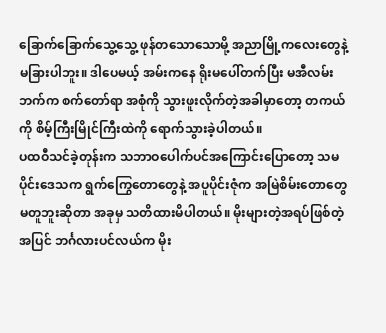ခြောက်ခြောက်သွေ့သွေ့ ဖုန်တသောသောမို့ အညာမြို့ကလေးတွေနဲ့ မခြားပါဘူး။ ဒါပေမယ့် အမ်းကနေ ရိုးမပေါ်တက်ပြီး မအီလမ်းဘက်က စက်တော်ရာ အစုံကို သွားဖူးလိုက်တဲ့အခါမှာတော့ တကယ်ကို စိမ့်ကြီးမြိုင်ကြီးထဲကို ရောက်သွားခဲ့ပါတယ်။
ပထဝီသင်ခဲ့တုန်းက သဘာဝပေါက်ပင်အကြောင်းပြောတော့ သမပိုင်းဒေသက ရွက်ကြွေတောတွေနဲ့ အပူပိုင်းဇုံက အမြဲစိမ်းတောတွေ မတူဘူးဆိုတာ အခုမှ သတိထားမိပါတယ်။ မိုးများတဲ့အရပ်ဖြစ်တဲ့အပြင် ဘင်္ဂလားပင်လယ်က မိုး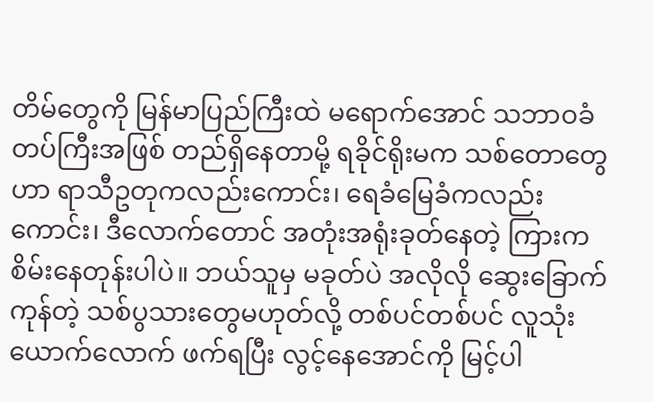တိမ်တွေကို မြန်မာပြည်ကြီးထဲ မရောက်အောင် သဘာဝခံတပ်ကြီးအဖြစ် တည်ရှိနေတာမို့ ရခိုင်ရိုးမက သစ်တောတွေဟာ ရာသီဥတုကလည်းကောင်း၊ ရေခံမြေခံကလည်းကောင်း၊ ဒီလောက်တောင် အတုံးအရုံးခုတ်နေတဲ့ ကြားက စိမ်းနေတုန်းပါပဲ။ ဘယ်သူမှ မခုတ်ပဲ အလိုလို ဆွေးခြောက်ကုန်တဲ့ သစ်ပွသားတွေမဟုတ်လို့ တစ်ပင်တစ်ပင် လူသုံးယောက်လောက် ဖက်ရပြီး လွင့်နေအောင်ကို မြင့်ပါ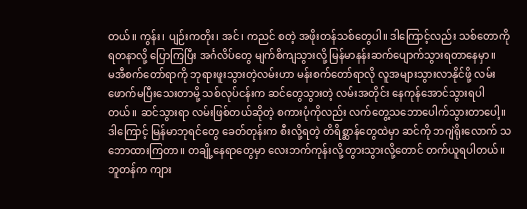တယ်။ ကွန်း၊ ပျဉ်းကတိုး၊ အင်၊ ကညင် စတဲ့ အဖိုးတန်သစ်တွေပါ။ ဒါကြောင့်လည်း သစ်တောကို ရတနာလို့ ပြောကြပြီး အင်္ဂလိပ်တွေ မျက်စိကျသွားလို့ မြန်မာနန်းဆက်ပျောက်သွားရတာနေမှာ။
မအီစက်တော်ရာကို ဘုရားဖူးသွားတဲ့လမ်းဟာ မန်းစက်တော်ရာလို လူအများသွားလာနိုင်ဖို့ လမ်းဖောက်မပြီးသေးတာမို့ သစ်လုပ်ငန်းက ဆင်တွေသွားတဲ့ လမ်းအတိုင်း နေကုန်အောင်သွားရပါတယ်။ ဆင်သွားရာ လမ်းဖြစ်တယ်ဆိုတဲ့ စကားပုံကိုလည်း လက်တွေ့သဘောပေါက်သွားတာပေါ့။ ဒါကြောင့် မြန်မာဘုရင်တွေ ခေတ်တုန်းက စီးလို့ရတဲ့ တိရိစ္ဆာန်တွေထဲမှာ ဆင်ကို ဘဂျဲရိုးလောက် သဘောထားကြတာ။ တချို့နေရာတွေမှာ လေးဘက်ကုန်းလို့ တွားသွားလို့တောင် တက်ယူရပါတယ်။ ဘူတန်က ကျား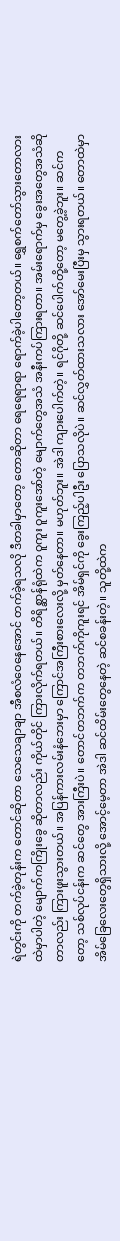ရဲတွင်းကို တက်ခဲ့တုန်းက တောင်ဆိုတာ သေသေချာချာ အီစလံဝေနေအောင် တက်ခဲ့ရသလို ဒီတခါမှာတော့ တောဆိုတာ ရေရေရာရာ ရောက်ခဲ့ပါတော့တယ်။ ရွှေစက်တော်သွားတောလားထဲမှာပါတဲ့ မျောက်ကကြိုးခွေ ဆိုတာလည်း ကိုယ်တိုင် ကြားလိုက်ရတယ်။ တိရိစ္ဆာန်ရုံထဲက ဝူကူး ဝူကူးအော်တဲ့ မျောက်တွေအသံ အနီးကပ်ကြားရတာ။ အမ်းရောက်မှ ခွေးအတွေအသံဆိုတာလည်း ကြားဖူးသွားတယ်။ အပြန်ကားလမ်းနံဘေးမှာ ကြောင်အကြီးစားလေးလို့ မှတ်နေတာ။ မဟုတ်ဘူး။ အဲဒါ ကျားပေါက်တဲ့။ ရင်ဂိုတို့ ဆင်ပေါက်တို့တော့ မတွေ့ခဲ့ဘူး။ ဆင်ကတော့ သစ်လုပ်ငန်းက ဆင်တွေ အားကြီးပဲ။ တောင်တဘက်က တဘက်ကိုကူးရင် အိမ်ရှင်ကို ခွေးကြည့်ပါဦး ပြောသလိုပဲ။ ဆင်လွှတ်ထားသလား အော်မေးပြီးမှ သွားရတယ်။ တောထဲမှာ အိမ်ခြေလေးတွေရှိသားလို့ အောင့်မေ့တာ အဲဒါ ဆင်ထိမ်းတွေနေတဲ့ ဆင်စခန်းတဲ့။ သူတို့ထဲက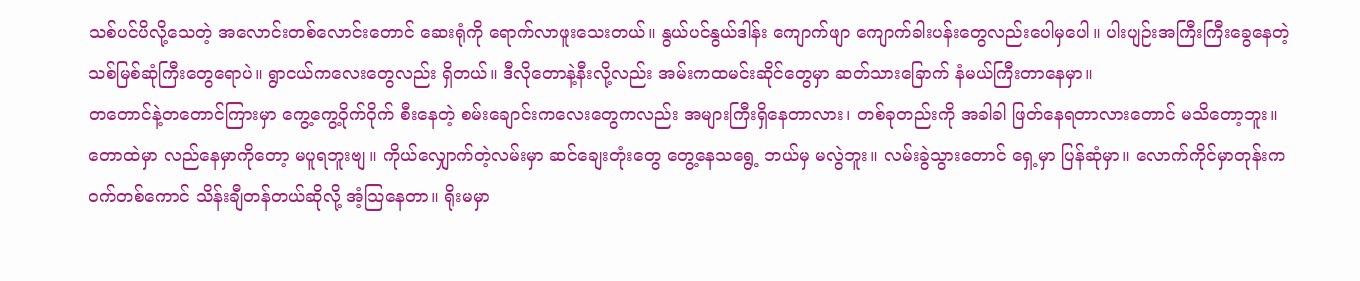သစ်ပင်ပိလို့သေတဲ့ အလောင်းတစ်လောင်းတောင် ဆေးရုံကို ရောက်လာဖူးသေးတယ်။ နွယ်ပင်နွယ်ဒါန်း ကျောက်ဖျာ ကျောက်ခါးပန်းတွေလည်းပေါမှပေါ။ ပါးပျဉ်းအကြီးကြီးခွေနေတဲ့ သစ်မြစ်ဆုံကြီးတွေရောပဲ။ ရွာငယ်ကလေးတွေလည်း ရှိတယ်။ ဒီလိုတောနဲ့နီးလို့လည်း အမ်းကထမင်းဆိုင်တွေမှာ ဆတ်သားခြောက် နံမယ်ကြီးတာနေမှာ။
တတောင်နဲ့တတောင်ကြားမှာ ကွေ့ကွေ့ဝိုက်ဝိုက် စီးနေတဲ့ စမ်းချောင်းကလေးတွေကလည်း အများကြီးရှိနေတာလား၊ တစ်ခုတည်းကို အခါခါ ဖြတ်နေရတာလားတောင် မသိတော့ဘူး။ တောထဲမှာ လည်နေမှာကိုတော့ မပူရဘူးဗျ။ ကိုယ်လျှောက်တဲ့လမ်းမှာ ဆင်ချေးတုံးတွေ တွေ့နေသရွေ့ ဘယ်မှ မလွဲဘူး။ လမ်းခွဲသွားတောင် ရှေ့မှာ ပြန်ဆုံမှာ။ လောက်ကိုင်မှာတုန်းက ၀က်တစ်ကောင် သိန်းချီတန်တယ်ဆိုလို့ အံ့သြနေတာ။ ရိုးမမှာ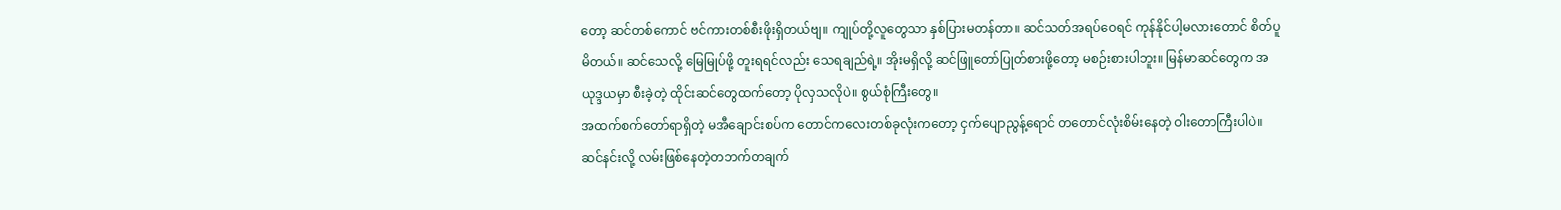တော့ ဆင်တစ်ကောင် ဗင်ကားတစ်စီးဖိုးရှိတယ်ဗျ။ ကျုပ်တို့လူတွေသာ နှစ်ပြားမတန်တာ။ ဆင်သတ်အရပ်ဝေရင် ကုန်နိုင်ပါ့မလားတောင် စိတ်ပူမိတယ်။ ဆင်သေလို့ မြေမြုပ်ဖို့ တူးရရင်လည်း သေရချည်ရဲ့။ အိုးမရှိလို့ ဆင်ဖြူတော်ပြုတ်စားဖို့တော့ မစဉ်းစားပါဘူး။ မြန်မာဆင်တွေက အယုဒ္ဒယမှာ စီးခဲ့တဲ့ ထိုင်းဆင်တွေထက်တော့ ပိုလှသလိုပဲ။ စွယ်စုံကြီးတွေ။
အထက်စက်တော်ရာရှိတဲ့ မအီချောင်းစပ်က တောင်ကလေးတစ်ခုလုံးကတော့ ငှက်ပျောညွန့်ရောင် တတောင်လုံးစိမ်းနေတဲ့ ဝါးတောကြီးပါပဲ။ ဆင်နင်းလို့ လမ်းဖြစ်နေတဲ့တဘက်တချက်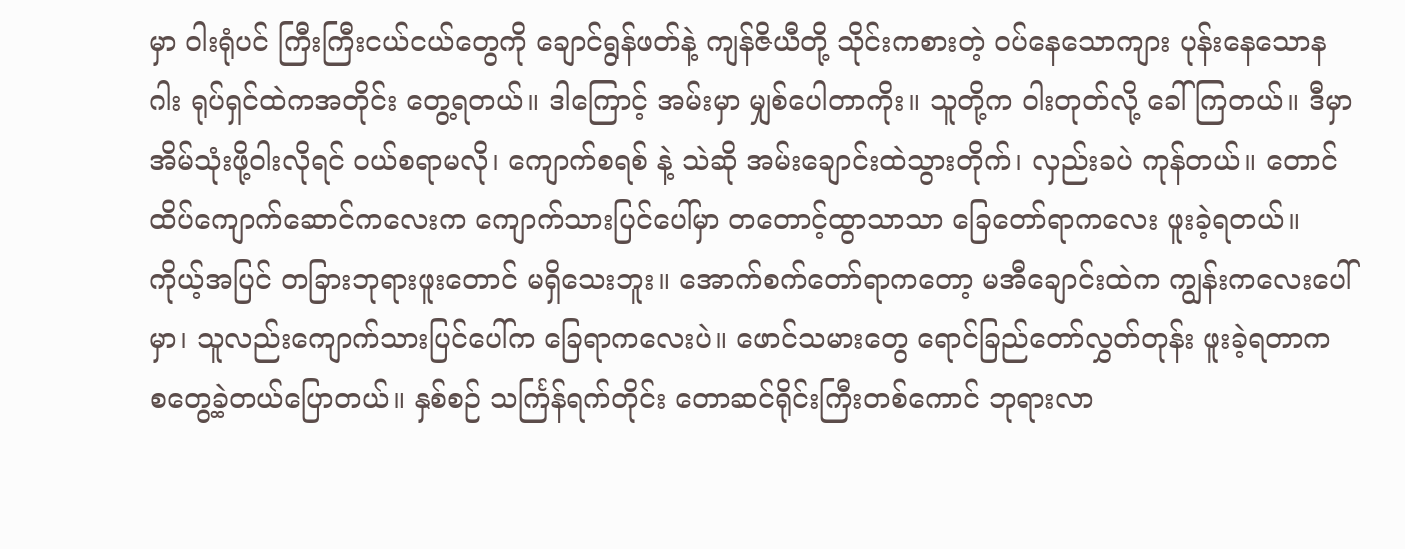မှာ ဝါးရုံပင် ကြီးကြီးငယ်ငယ်တွေကို ချောင်ရွန်ဖတ်နဲ့ ကျန်ဇိယီတို့ သိုင်းကစားတဲ့ ၀ပ်နေသောကျား ပုန်းနေသောနဂါး ရုပ်ရှင်ထဲကအတိုင်း တွေ့ရတယ်။ ဒါကြောင့် အမ်းမှာ မျှစ်ပေါတာကိုး။ သူတို့က ဝါးတုတ်လို့ ခေါ်ကြတယ်။ ဒီမှာ အိမ်သုံးဖို့ဝါးလိုရင် ၀ယ်စရာမလို၊ ကျောက်စရစ် နဲ့ သဲဆို အမ်းချောင်းထဲသွားတိုက်၊ လှည်းခပဲ ကုန်တယ်။ တောင်ထိပ်ကျောက်ဆောင်ကလေးက ကျောက်သားပြင်ပေါ်မှာ တတောင့်ထွာသာသာ ခြေတော်ရာကလေး ဖူးခဲ့ရတယ်။ ကိုယ့်အပြင် တခြားဘုရားဖူးတောင် မရှိသေးဘူး။ အောက်စက်တော်ရာကတော့ မအီချောင်းထဲက ကျွန်းကလေးပေါ်မှာ၊ သူလည်းကျောက်သားပြင်ပေါ်က ခြေရာကလေးပဲ။ ဖောင်သမားတွေ ရောင်ခြည်တော်လွှတ်တုန်း ဖူးခဲ့ရတာက စတွေ့ခဲ့တယ်ပြောတယ်။ နှစ်စဉ် သင်္ကြန်ရက်တိုင်း တောဆင်ရိုင်းကြီးတစ်ကောင် ဘုရားလာ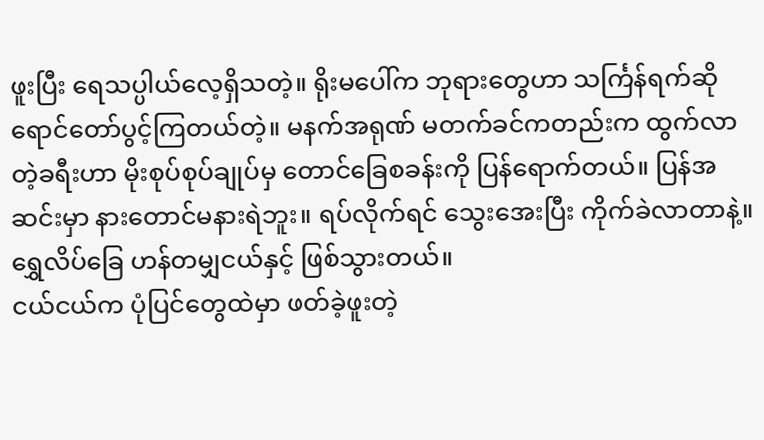ဖူးပြီး ရေသပ္ပါယ်လေ့ရှိသတဲ့။ ရိုးမပေါ်က ဘုရားတွေဟာ သင်္ကြန်ရက်ဆို ရောင်တော်ပွင့်ကြတယ်တဲ့။ မနက်အရုဏ် မတက်ခင်ကတည်းက ထွက်လာတဲ့ခရီးဟာ မိုးစုပ်စုပ်ချုပ်မှ တောင်ခြေစခန်းကို ပြန်ရောက်တယ်။ ပြန်အဆင်းမှာ နားတောင်မနားရဲဘူး။ ရပ်လိုက်ရင် သွေးအေးပြီး ကိုက်ခဲလာတာနဲ့။ ရွှေလိပ်ခြေ ဟန်တမျှငယ်နှင့် ဖြစ်သွားတယ်။
ငယ်ငယ်က ပုံပြင်တွေထဲမှာ ဖတ်ခဲ့ဖူးတဲ့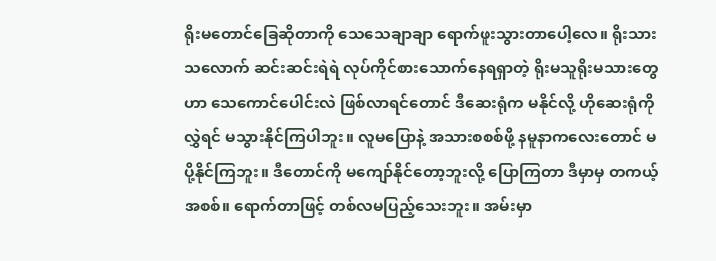ရိုးမတောင်ခြေဆိုတာကို သေသေချာချာ ရောက်ဖူးသွားတာပေါ့လေ။ ရိုးသားသလောက် ဆင်းဆင်းရဲရဲ လုပ်ကိုင်စားသောက်နေရရှာတဲ့ ရိုးမသူရိုးမသားတွေဟာ သေကောင်ပေါင်းလဲ ဖြစ်လာရင်တောင် ဒီဆေးရုံက မနိုင်လို့ ဟိုဆေးရုံကိုလွှဲရင် မသွားနိုင်ကြပါဘူး။ လူမပြောနဲ့ အသားစစစ်ဖို့ နမူနာကလေးတောင် မပို့နိုင်ကြဘူး။ ဒီတောင်ကို မကျော်နိုင်တော့ဘူးလို့ ပြောကြတာ ဒီမှာမှ တကယ့်အစစ်။ ရောက်တာဖြင့် တစ်လမပြည့်သေးဘူး။ အမ်းမှာ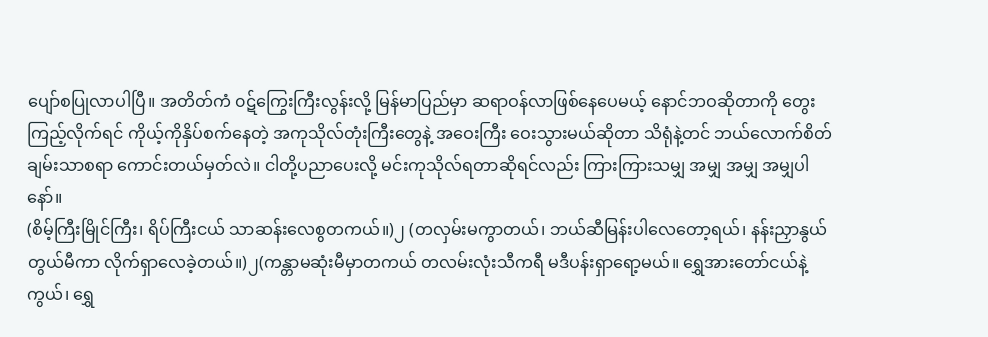ပျော်စပြုလာပါပြီ။ အတိတ်ကံ ၀ဋ်ကြွေးကြီးလွန်းလို့ မြန်မာပြည်မှာ ဆရာဝန်လာဖြစ်နေပေမယ့် နောင်ဘဝဆိုတာကို တွေးကြည့်လိုက်ရင် ကိုယ့်ကိုနှိပ်စက်နေတဲ့ အကုသိုလ်တုံးကြီးတွေနဲ့ အဝေးကြီး ဝေးသွားမယ်ဆိုတာ သိရုံနဲ့တင် ဘယ်လောက်စိတ်ချမ်းသာစရာ ကောင်းတယ်မှတ်လဲ။ ငါတို့ပညာပေးလို့ မင်းကုသိုလ်ရတာဆိုရင်လည်း ကြားကြားသမျှ အမျှ အမျှ အမျှပါနော်။
(စိမ့်ကြီးမြိုင်ကြီး၊ ရိပ်ကြီးငယ် သာဆန်းလေစွတကယ်။)၂ (တလှမ်းမကွာတယ်၊ ဘယ်ဆီမြန်းပါလေတော့ရယ်၊ နန်းညှာနွယ် တွယ်မီကာ လိုက်ရှာလေခဲ့တယ်။)၂(ကန္တာမဆုံးမီမှာတကယ် တလမ်းလုံးသီကရီ မဒီပန်းရှာရော့မယ်။ ရွှေအားတော်ငယ်နဲ့ကွယ်၊ ရွှေ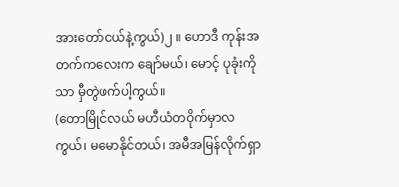အားတော်ငယ်နဲ့ကွယ်)၂ ။ ဟောဒီ ကုန်းအတက်ကလေးက ချော်မယ်၊ မောင့် ပုခုံးကိုသာ မှီတွဲဖက်ပါ့ကွယ်။
(တောမြိုင်လယ် မဟီယံတဝိုက်မှာလကွယ်၊ မမောနိုင်တယ်၊ အမီအမြန်လိုက်ရှာ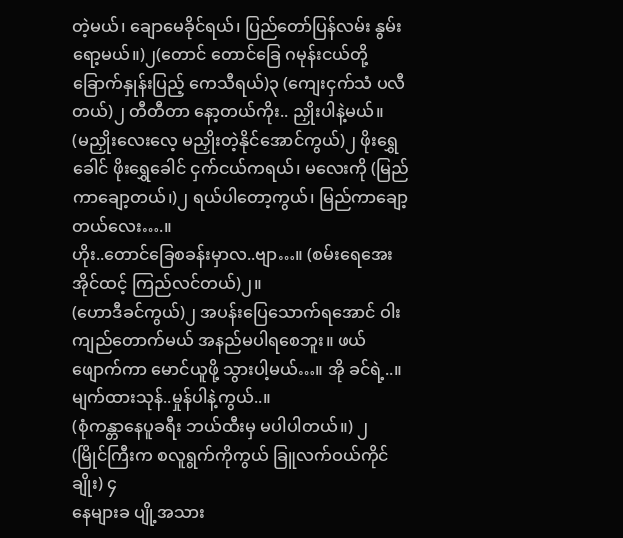တဲ့မယ်၊ ချောမေခိုင်ရယ်၊ ပြည်တော်ပြန်လမ်း နွမ်းရော့မယ်။)၂(တောင် တောင်ခြေ ဂမုန်းငယ်တို့ ခြောက်နှုန်းပြည့် ကေသီရယ်)၃ (ကျေးငှက်သံ ပလီတယ်)၂ တီတီတာ နော့တယ်ကိုး.. ညှိုးပါနဲ့မယ်။
(မညှိုးလေးလေ့ မညှိုးတဲ့နိုင်အောင်ကွယ်)၂ ဖိုးရွှေခေါင် ဖိုးရွှေခေါင် ငှက်ငယ်ကရယ်၊ မလေးကို (မြည်ကာချော့တယ်၊)၂ ရယ်ပါတော့ကွယ်၊ မြည်ကာချော့တယ်လေး….။
ဟိုး..တောင်ခြေစခန်းမှာလ..ဗျာ…။ (စမ်းရေအေးအိုင်ထင့် ကြည်လင်တယ်)၂။
(ဟောဒီခင်ကွယ်)၂ အပန်းပြေသောက်ရအောင် ဝါးကျည်တောက်မယ် အနည်မပါရစေဘူး။ ဖယ်ဖျောက်ကာ မောင်ယူဖို့ သွားပါ့မယ်…။ အို ခင်ရဲ့..။ မျက်ထားသုန်..မှုန်ပါနဲ့ကွယ်..။
(စုံကန္တာနေပူခရီး ဘယ်ထီးမှ မပါပါတယ်။) ၂
(မြိုင်ကြီးက စလူရွက်ကိုကွယ် ခြူလက်ဝယ်ကိုင်ချိုး) ၄
နေများခ ပျို့အသား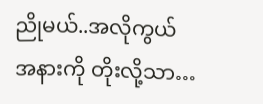ညိုမယ်..အလိုကွယ် အနားကို တိုးလို့သာ…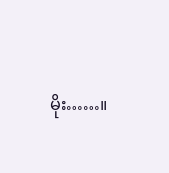မိုး……။